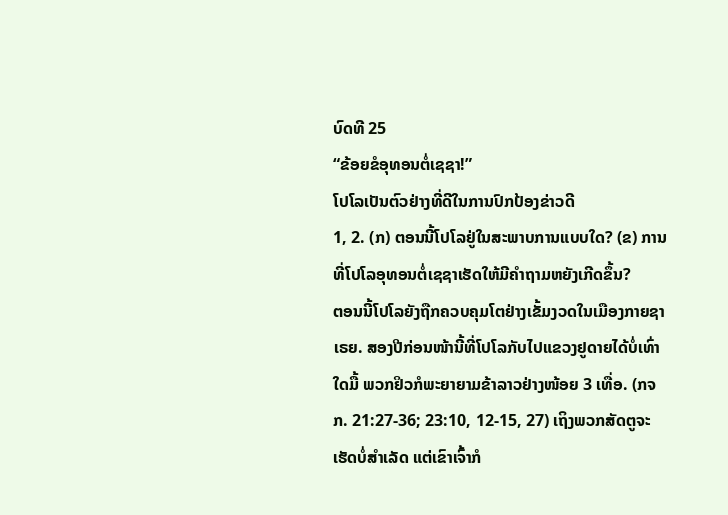ບົດທີ 25
“ຂ້ອຍຂໍອຸທອນຕໍ່ເຊຊາ!”
ໂປໂລເປັນຕົວຢ່າງທີ່ດີໃນການປົກປ້ອງຂ່າວດີ
1, 2. (ກ) ຕອນນີ້ໂປໂລຢູ່ໃນສະພາບການແບບໃດ? (ຂ) ການທີ່ໂປໂລອຸທອນຕໍ່ເຊຊາເຮັດໃຫ້ມີຄຳຖາມຫຍັງເກີດຂຶ້ນ?
ຕອນນີ້ໂປໂລຍັງຖືກຄວບຄຸມໂຕຢ່າງເຂັ້ມງວດໃນເມືອງກາຍຊາເຣຍ. ສອງປີກ່ອນໜ້ານີ້ທີ່ໂປໂລກັບໄປແຂວງຢູດາຍໄດ້ບໍ່ເທົ່າໃດມື້ ພວກຢິວກໍພະຍາຍາມຂ້າລາວຢ່າງໜ້ອຍ 3 ເທື່ອ. (ກຈກ. 21:27-36; 23:10, 12-15, 27) ເຖິງພວກສັດຕູຈະເຮັດບໍ່ສຳເລັດ ແຕ່ເຂົາເຈົ້າກໍ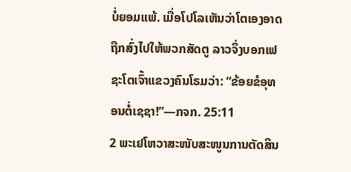ບໍ່ຍອມແພ້. ເມື່ອໂປໂລເຫັນວ່າໂຕເອງອາດຖືກສົ່ງໄປໃຫ້ພວກສັດຕູ ລາວຈຶ່ງບອກເຟຊະໂຕເຈົ້າແຂວງຄົນໂຣມວ່າ: “ຂ້ອຍຂໍອຸທອນຕໍ່ເຊຊາ!”—ກຈກ. 25:11
2 ພະເຢໂຫວາສະໜັບສະໜູນການຕັດສິນ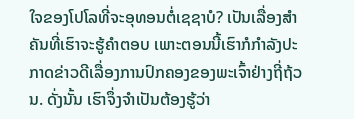ໃຈຂອງໂປໂລທີ່ຈະອຸທອນຕໍ່ເຊຊາບໍ? ເປັນເລື່ອງສຳຄັນທີ່ເຮົາຈະຮູ້ຄຳຕອບ ເພາະຕອນນີ້ເຮົາກໍກຳລັງປະກາດຂ່າວດີເລື່ອງການປົກຄອງຂອງພະເຈົ້າຢ່າງຖີ່ຖ້ວນ. ດັ່ງນັ້ນ ເຮົາຈຶ່ງຈຳເປັນຕ້ອງຮູ້ວ່າ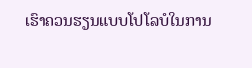ເຮົາຄວນຮຽນແບບໂປໂລບໍໃນການ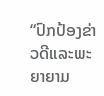“ປົກປ້ອງຂ່າວດີແລະພະຍາຍາມ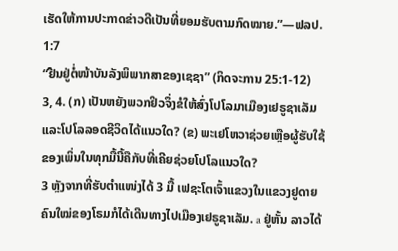ເຮັດໃຫ້ການປະກາດຂ່າວດີເປັນທີ່ຍອມຮັບຕາມກົດໝາຍ.”—ຟລປ. 1:7
“ຢືນຢູ່ຕໍ່ໜ້າບັນລັງພິພາກສາຂອງເຊຊາ” (ກິດຈະການ 25:1-12)
3, 4. (ກ) ເປັນຫຍັງພວກຢິວຈຶ່ງຂໍໃຫ້ສົ່ງໂປໂລມາເມືອງເຢຣູຊາເລັມ ແລະໂປໂລລອດຊີວິດໄດ້ແນວໃດ? (ຂ) ພະເຢໂຫວາຊ່ວຍເຫຼືອຜູ້ຮັບໃຊ້ຂອງເພິ່ນໃນທຸກມື້ນີ້ຄືກັບທີ່ເຄີຍຊ່ວຍໂປໂລແນວໃດ?
3 ຫຼັງຈາກທີ່ຮັບຕຳແໜ່ງໄດ້ 3 ມື້ ເຟຊະໂຕເຈົ້າແຂວງໃນແຂວງຢູດາຍຄົນໃໝ່ຂອງໂຣມກໍໄດ້ເດີນທາງໄປເມືອງເຢຣູຊາເລັມ. a ຢູ່ຫັ້ນ ລາວໄດ້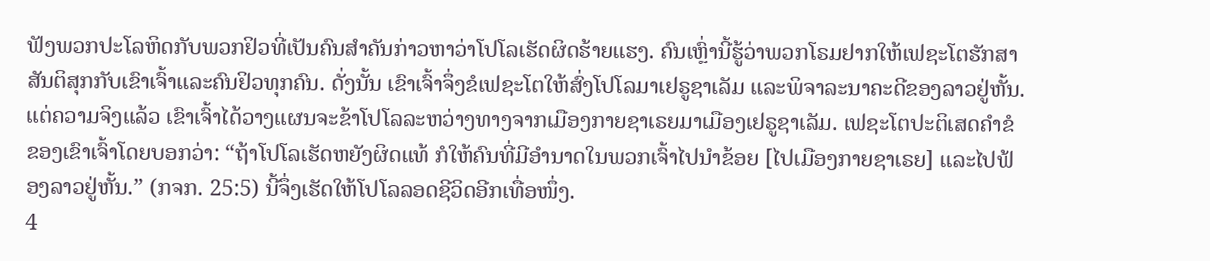ຟັງພວກປະໂລຫິດກັບພວກຢິວທີ່ເປັນຄົນສຳຄັນກ່າວຫາວ່າໂປໂລເຮັດຜິດຮ້າຍແຮງ. ຄົນເຫຼົ່ານີ້ຮູ້ວ່າພວກໂຣມຢາກໃຫ້ເຟຊະໂຕຮັກສາສັນຕິສຸກກັບເຂົາເຈົ້າແລະຄົນຢິວທຸກຄົນ. ດັ່ງນັ້ນ ເຂົາເຈົ້າຈຶ່ງຂໍເຟຊະໂຕໃຫ້ສົ່ງໂປໂລມາເຢຣູຊາເລັມ ແລະພິຈາລະນາຄະດີຂອງລາວຢູ່ຫັ້ນ. ແຕ່ຄວາມຈິງແລ້ວ ເຂົາເຈົ້າໄດ້ວາງແຜນຈະຂ້າໂປໂລລະຫວ່າງທາງຈາກເມືອງກາຍຊາເຣຍມາເມືອງເຢຣູຊາເລັມ. ເຟຊະໂຕປະຕິເສດຄຳຂໍຂອງເຂົາເຈົ້າໂດຍບອກວ່າ: “ຖ້າໂປໂລເຮັດຫຍັງຜິດແທ້ ກໍໃຫ້ຄົນທີ່ມີອຳນາດໃນພວກເຈົ້າໄປນຳຂ້ອຍ [ໄປເມືອງກາຍຊາເຣຍ] ແລະໄປຟ້ອງລາວຢູ່ຫັ້ນ.” (ກຈກ. 25:5) ນີ້ຈຶ່ງເຮັດໃຫ້ໂປໂລລອດຊີວິດອີກເທື່ອໜຶ່ງ.
4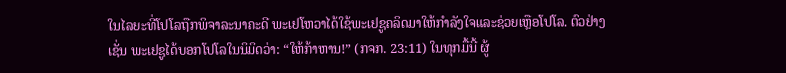ໃນໄລຍະທີ່ໂປໂລຖືກພິຈາລະນາຄະດີ ພະເຢໂຫວາໄດ້ໃຊ້ພະເຢຊູຄລິດມາໃຫ້ກຳລັງໃຈແລະຊ່ວຍເຫຼືອໂປໂລ. ຕົວຢ່າງເຊັ່ນ ພະເຢຊູໄດ້ບອກໂປໂລໃນນິມິດວ່າ: “ໃຫ້ກ້າຫານ!” (ກຈກ. 23:11) ໃນທຸກມື້ນີ້ ຜູ້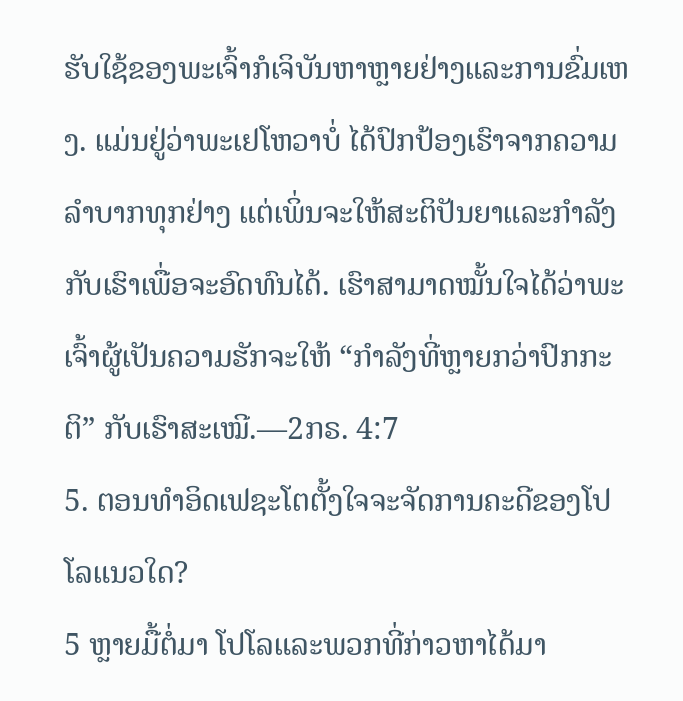ຮັບໃຊ້ຂອງພະເຈົ້າກໍເຈິບັນຫາຫຼາຍຢ່າງແລະການຂົ່ມເຫງ. ແມ່ນຢູ່ວ່າພະເຢໂຫວາບໍ່ ໄດ້ປົກປ້ອງເຮົາຈາກຄວາມລຳບາກທຸກຢ່າງ ແຕ່ເພິ່ນຈະໃຫ້ສະຕິປັນຍາແລະກຳລັງກັບເຮົາເພື່ອຈະອົດທົນໄດ້. ເຮົາສາມາດໝັ້ນໃຈໄດ້ວ່າພະເຈົ້າຜູ້ເປັນຄວາມຮັກຈະໃຫ້ “ກຳລັງທີ່ຫຼາຍກວ່າປົກກະຕິ” ກັບເຮົາສະເໝີ.—2ກຣ. 4:7
5. ຕອນທຳອິດເຟຊະໂຕຕັ້ງໃຈຈະຈັດການຄະດີຂອງໂປໂລແນວໃດ?
5 ຫຼາຍມື້ຕໍ່ມາ ໂປໂລແລະພວກທີ່ກ່າວຫາໄດ້ມາ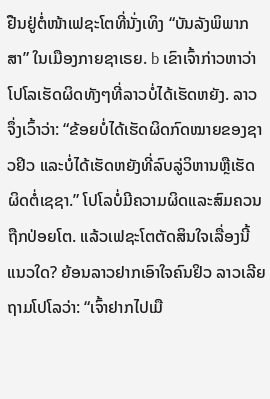ຢືນຢູ່ຕໍ່ໜ້າເຟຊະໂຕທີ່ນັ່ງເທິງ “ບັນລັງພິພາກສາ” ໃນເມືອງກາຍຊາເຣຍ. b ເຂົາເຈົ້າກ່າວຫາວ່າໂປໂລເຮັດຜິດທັງໆທີ່ລາວບໍ່ໄດ້ເຮັດຫຍັງ. ລາວຈຶ່ງເວົ້າວ່າ: “ຂ້ອຍບໍ່ໄດ້ເຮັດຜິດກົດໝາຍຂອງຊາວຢິວ ແລະບໍ່ໄດ້ເຮັດຫຍັງທີ່ລົບລູ່ວິຫານຫຼືເຮັດຜິດຕໍ່ເຊຊາ.” ໂປໂລບໍ່ມີຄວາມຜິດແລະສົມຄວນຖືກປ່ອຍໂຕ. ແລ້ວເຟຊະໂຕຕັດສິນໃຈເລື່ອງນີ້ແນວໃດ? ຍ້ອນລາວຢາກເອົາໃຈຄົນຢິວ ລາວເລີຍຖາມໂປໂລວ່າ: “ເຈົ້າຢາກໄປເມື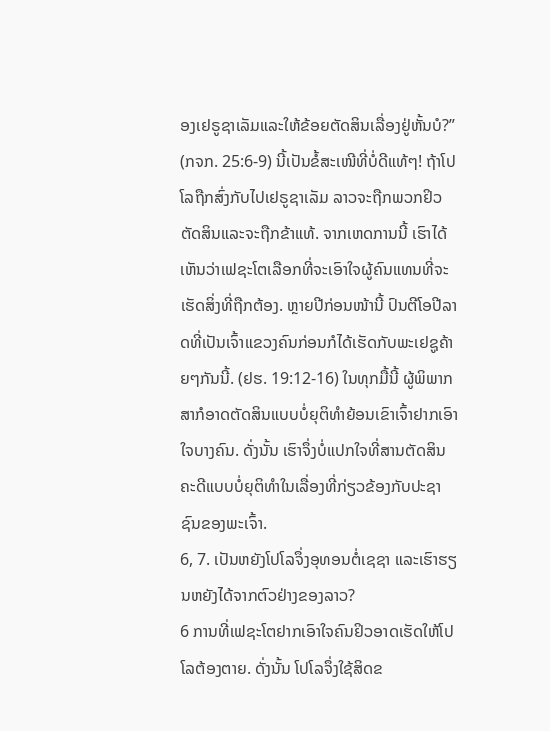ອງເຢຣູຊາເລັມແລະໃຫ້ຂ້ອຍຕັດສິນເລື່ອງຢູ່ຫັ້ນບໍ?” (ກຈກ. 25:6-9) ນີ້ເປັນຂໍ້ສະເໜີທີ່ບໍ່ດີແທ້ໆ! ຖ້າໂປໂລຖືກສົ່ງກັບໄປເຢຣູຊາເລັມ ລາວຈະຖືກພວກຢິວຕັດສິນແລະຈະຖືກຂ້າແທ້. ຈາກເຫດການນີ້ ເຮົາໄດ້ເຫັນວ່າເຟຊະໂຕເລືອກທີ່ຈະເອົາໃຈຜູ້ຄົນແທນທີ່ຈະເຮັດສິ່ງທີ່ຖືກຕ້ອງ. ຫຼາຍປີກ່ອນໜ້ານີ້ ປົນຕີໂອປີລາດທີ່ເປັນເຈົ້າແຂວງຄົນກ່ອນກໍໄດ້ເຮັດກັບພະເຢຊູຄ້າຍໆກັນນີ້. (ຢຮ. 19:12-16) ໃນທຸກມື້ນີ້ ຜູ້ພິພາກສາກໍອາດຕັດສິນແບບບໍ່ຍຸຕິທຳຍ້ອນເຂົາເຈົ້າຢາກເອົາໃຈບາງຄົນ. ດັ່ງນັ້ນ ເຮົາຈຶ່ງບໍ່ແປກໃຈທີ່ສານຕັດສິນຄະດີແບບບໍ່ຍຸຕິທຳໃນເລື່ອງທີ່ກ່ຽວຂ້ອງກັບປະຊາຊົນຂອງພະເຈົ້າ.
6, 7. ເປັນຫຍັງໂປໂລຈຶ່ງອຸທອນຕໍ່ເຊຊາ ແລະເຮົາຮຽນຫຍັງໄດ້ຈາກຕົວຢ່າງຂອງລາວ?
6 ການທີ່ເຟຊະໂຕຢາກເອົາໃຈຄົນຢິວອາດເຮັດໃຫ້ໂປໂລຕ້ອງຕາຍ. ດັ່ງນັ້ນ ໂປໂລຈຶ່ງໃຊ້ສິດຂ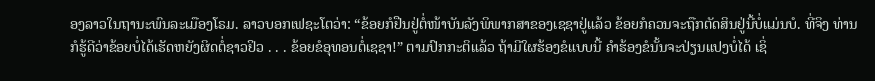ອງລາວໃນຖານະພົນລະເມືອງໂຣມ. ລາວບອກເຟຊະໂຕວ່າ: “ຂ້ອຍກໍຢືນຢູ່ຕໍ່ໜ້າບັນລັງພິພາກສາຂອງເຊຊາຢູ່ແລ້ວ ຂ້ອຍກໍຄວນຈະຖືກຕັດສິນຢູ່ນີ້ບໍ່ແມ່ນບໍ. ທີ່ຈິງ ທ່ານກໍຮູ້ດີວ່າຂ້ອຍບໍ່ໄດ້ເຮັດຫຍັງຜິດຕໍ່ຊາວຢິວ . . . ຂ້ອຍຂໍອຸທອນຕໍ່ເຊຊາ!” ຕາມປົກກະຕິແລ້ວ ຖ້າມີໃຜຮ້ອງຂໍແບບນີ້ ຄຳຮ້ອງຂໍນັ້ນຈະປ່ຽນແປງບໍ່ໄດ້ ເຊິ່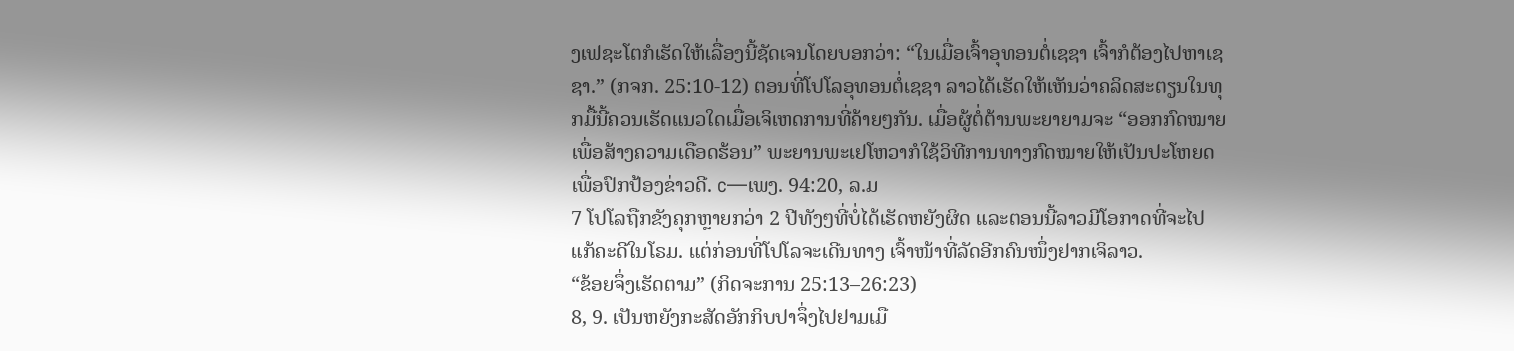ງເຟຊະໂຕກໍເຮັດໃຫ້ເລື່ອງນີ້ຊັດເຈນໂດຍບອກວ່າ: “ໃນເມື່ອເຈົ້າອຸທອນຕໍ່ເຊຊາ ເຈົ້າກໍຕ້ອງໄປຫາເຊຊາ.” (ກຈກ. 25:10-12) ຕອນທີ່ໂປໂລອຸທອນຕໍ່ເຊຊາ ລາວໄດ້ເຮັດໃຫ້ເຫັນວ່າຄລິດສະຕຽນໃນທຸກມື້ນີ້ຄວນເຮັດແນວໃດເມື່ອເຈິເຫດການທີ່ຄ້າຍໆກັນ. ເມື່ອຜູ້ຕໍ່ຕ້ານພະຍາຍາມຈະ “ອອກກົດໝາຍເພື່ອສ້າງຄວາມເດືອດຮ້ອນ” ພະຍານພະເຢໂຫວາກໍໃຊ້ວິທີການທາງກົດໝາຍໃຫ້ເປັນປະໂຫຍດເພື່ອປົກປ້ອງຂ່າວດີ. c—ເພງ. 94:20, ລ.ມ
7 ໂປໂລຖືກຂັງຄຸກຫຼາຍກວ່າ 2 ປີທັງໆທີ່ບໍ່ໄດ້ເຮັດຫຍັງຜິດ ແລະຕອນນີ້ລາວມີໂອກາດທີ່ຈະໄປແກ້ຄະດີໃນໂຣມ. ແຕ່ກ່ອນທີ່ໂປໂລຈະເດີນທາງ ເຈົ້າໜ້າທີ່ລັດອີກຄົນໜຶ່ງຢາກເຈິລາວ.
“ຂ້ອຍຈຶ່ງເຮັດຕາມ” (ກິດຈະການ 25:13–26:23)
8, 9. ເປັນຫຍັງກະສັດອັກກິບປາຈຶ່ງໄປຢາມເມື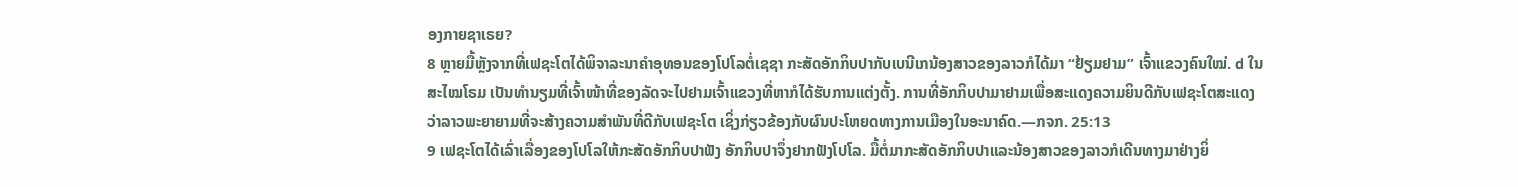ອງກາຍຊາເຣຍ?
8 ຫຼາຍມື້ຫຼັງຈາກທີ່ເຟຊະໂຕໄດ້ພິຈາລະນາຄຳອຸທອນຂອງໂປໂລຕໍ່ເຊຊາ ກະສັດອັກກິບປາກັບເບນີເກນ້ອງສາວຂອງລາວກໍໄດ້ມາ “ຢ້ຽມຢາມ” ເຈົ້າແຂວງຄົນໃໝ່. d ໃນສະໄໝໂຣມ ເປັນທຳນຽມທີ່ເຈົ້າໜ້າທີ່ຂອງລັດຈະໄປຢາມເຈົ້າແຂວງທີ່ຫາກໍໄດ້ຮັບການແຕ່ງຕັ້ງ. ການທີ່ອັກກິບປາມາຢາມເພື່ອສະແດງຄວາມຍິນດີກັບເຟຊະໂຕສະແດງວ່າລາວພະຍາຍາມທີ່ຈະສ້າງຄວາມສຳພັນທີ່ດີກັບເຟຊະໂຕ ເຊິ່ງກ່ຽວຂ້ອງກັບຜົນປະໂຫຍດທາງການເມືອງໃນອະນາຄົດ.—ກຈກ. 25:13
9 ເຟຊະໂຕໄດ້ເລົ່າເລື່ອງຂອງໂປໂລໃຫ້ກະສັດອັກກິບປາຟັງ ອັກກິບປາຈຶ່ງຢາກຟັງໂປໂລ. ມື້ຕໍ່ມາກະສັດອັກກິບປາແລະນ້ອງສາວຂອງລາວກໍເດີນທາງມາຢ່າງຍິ່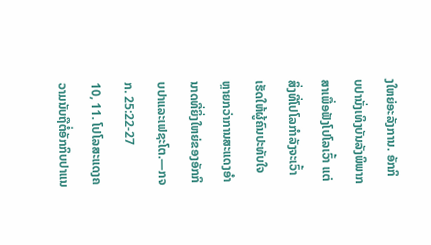ງໃຫຍ່ອະລັງການ. ອັກກິບປານັ່ງເທິງບັນລັງພິພາກສາເພື່ອຟັງໂປໂລເວົ້າ ແຕ່ສິ່ງທີ່ໂປໂລກຳລັງຈະເວົ້າເຮັດໃຫ້ຜູ້ຄົນປະທັບໃຈຫຼາຍກວ່າການສະແດງອຳນາດທີ່ຍິ່ງໃຫຍ່ຂອງອັກກິບປາແລະເຟຊະໂຕ.—ກຈກ. 25:22-27
10, 11. ໂປໂລສະແດງຄວາມນັບຖືຕໍ່ອັກກິບປາແນ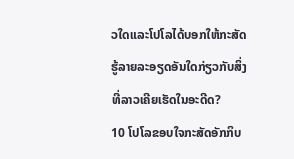ວໃດແລະໂປໂລໄດ້ບອກໃຫ້ກະສັດຮູ້ລາຍລະອຽດອັນໃດກ່ຽວກັບສິ່ງທີ່ລາວເຄີຍເຮັດໃນອະດີດ?
10 ໂປໂລຂອບໃຈກະສັດອັກກິບ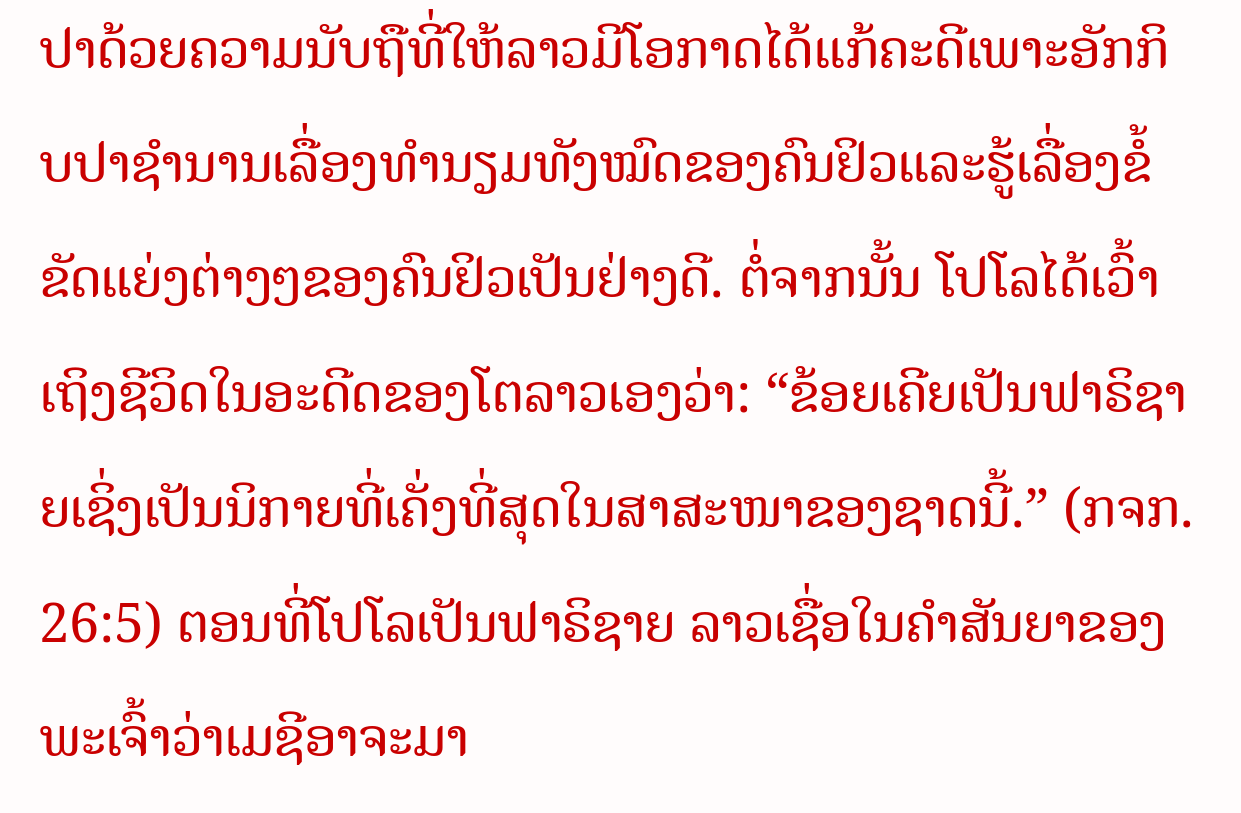ປາດ້ວຍຄວາມນັບຖືທີ່ໃຫ້ລາວມີໂອກາດໄດ້ແກ້ຄະດີເພາະອັກກິບປາຊຳນານເລື່ອງທຳນຽມທັງໝົດຂອງຄົນຢິວແລະຮູ້ເລື່ອງຂໍ້ຂັດແຍ່ງຕ່າງໆຂອງຄົນຢິວເປັນຢ່າງດີ. ຕໍ່ຈາກນັ້ນ ໂປໂລໄດ້ເວົ້າເຖິງຊີວິດໃນອະດີດຂອງໂຕລາວເອງວ່າ: “ຂ້ອຍເຄີຍເປັນຟາຣິຊາຍເຊິ່ງເປັນນິກາຍທີ່ເຄັ່ງທີ່ສຸດໃນສາສະໜາຂອງຊາດນີ້.” (ກຈກ. 26:5) ຕອນທີ່ໂປໂລເປັນຟາຣິຊາຍ ລາວເຊື່ອໃນຄຳສັນຍາຂອງພະເຈົ້າວ່າເມຊີອາຈະມາ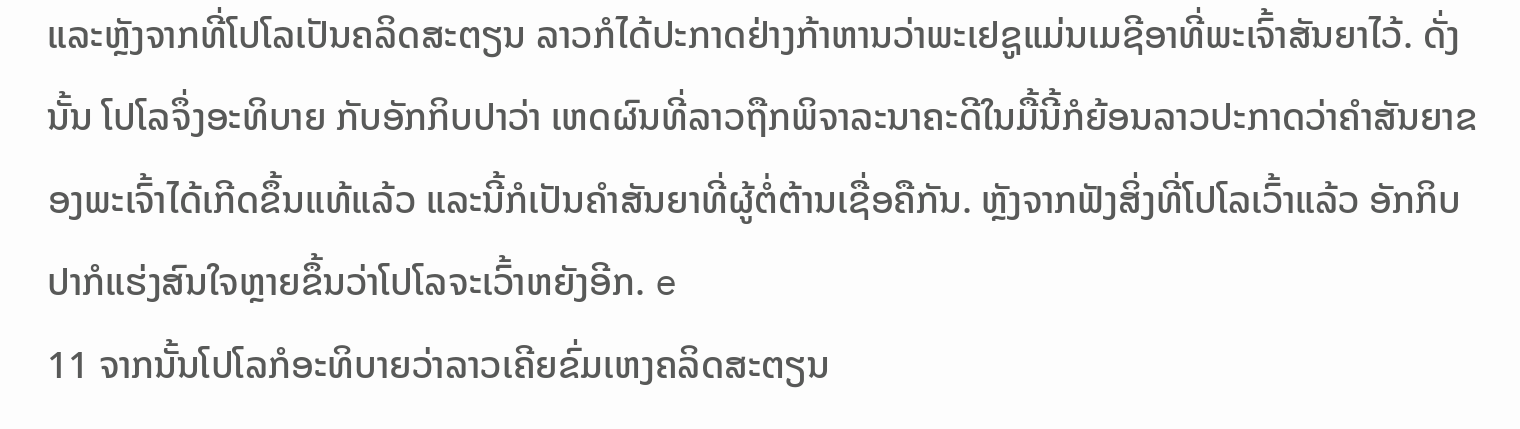ແລະຫຼັງຈາກທີ່ໂປໂລເປັນຄລິດສະຕຽນ ລາວກໍໄດ້ປະກາດຢ່າງກ້າຫານວ່າພະເຢຊູແມ່ນເມຊີອາທີ່ພະເຈົ້າສັນຍາໄວ້. ດັ່ງນັ້ນ ໂປໂລຈຶ່ງອະທິບາຍ ກັບອັກກິບປາວ່າ ເຫດຜົນທີ່ລາວຖືກພິຈາລະນາຄະດີໃນມື້ນີ້ກໍຍ້ອນລາວປະກາດວ່າຄຳສັນຍາຂອງພະເຈົ້າໄດ້ເກີດຂຶ້ນແທ້ແລ້ວ ແລະນີ້ກໍເປັນຄຳສັນຍາທີ່ຜູ້ຕໍ່ຕ້ານເຊື່ອຄືກັນ. ຫຼັງຈາກຟັງສິ່ງທີ່ໂປໂລເວົ້າແລ້ວ ອັກກິບປາກໍແຮ່ງສົນໃຈຫຼາຍຂຶ້ນວ່າໂປໂລຈະເວົ້າຫຍັງອີກ. e
11 ຈາກນັ້ນໂປໂລກໍອະທິບາຍວ່າລາວເຄີຍຂົ່ມເຫງຄລິດສະຕຽນ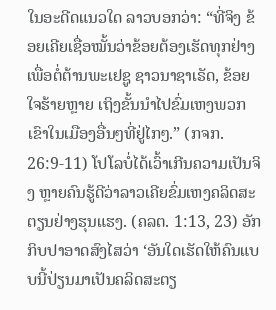ໃນອະດີດແນວໃດ ລາວບອກວ່າ: “ທີ່ຈິງ ຂ້ອຍເຄີຍເຊື່ອໝັ້ນວ່າຂ້ອຍຕ້ອງເຮັດທຸກຢ່າງເພື່ອຕໍ່ຕ້ານພະເຢຊູ ຊາວນາຊາເຣັດ, ຂ້ອຍໃຈຮ້າຍຫຼາຍ ເຖິງຂັ້ນນຳໄປຂົ່ມເຫງພວກເຂົາໃນເມືອງອື່ນໆທີ່ຢູ່ໄກໆ.” (ກຈກ. 26:9-11) ໂປໂລບໍ່ໄດ້ເວົ້າເກີນຄວາມເປັນຈິງ ຫຼາຍຄົນຮູ້ດີວ່າລາວເຄີຍຂົ່ມເຫງຄລິດສະຕຽນຢ່າງຮຸນແຮງ. (ຄລຕ. 1:13, 23) ອັກກິບປາອາດສົງໄສວ່າ ‘ອັນໃດເຮັດໃຫ້ຄົນແບບນີ້ປ່ຽນມາເປັນຄລິດສະຕຽ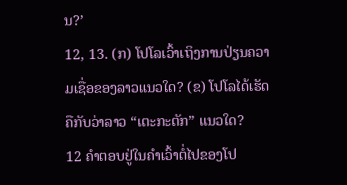ນ?’
12, 13. (ກ) ໂປໂລເວົ້າເຖິງການປ່ຽນຄວາມເຊື່ອຂອງລາວແນວໃດ? (ຂ) ໂປໂລໄດ້ເຮັດຄືກັບວ່າລາວ “ເຕະກະຕັກ” ແນວໃດ?
12 ຄຳຕອບຢູ່ໃນຄຳເວົ້າຕໍ່ໄປຂອງໂປ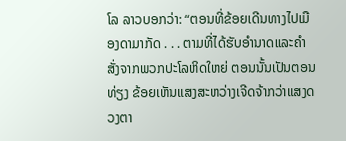ໂລ ລາວບອກວ່າ: “ຕອນທີ່ຂ້ອຍເດີນທາງໄປເມືອງດາມາກັດ . . . ຕາມທີ່ໄດ້ຮັບອຳນາດແລະຄຳສັ່ງຈາກພວກປະໂລຫິດໃຫຍ່ ຕອນນັ້ນເປັນຕອນທ່ຽງ ຂ້ອຍເຫັນແສງສະຫວ່າງເຈີດຈ້າກວ່າແສງດວງຕາ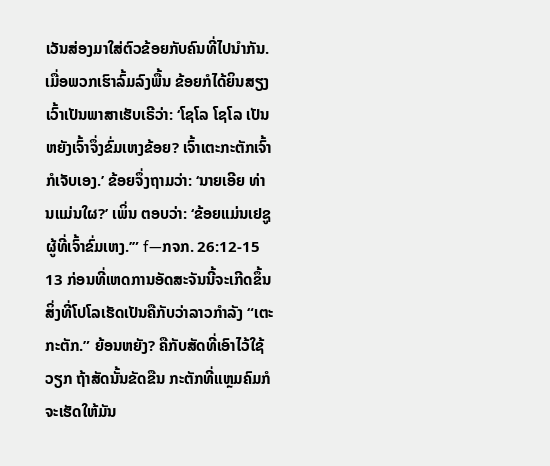ເວັນສ່ອງມາໃສ່ຕົວຂ້ອຍກັບຄົນທີ່ໄປນຳກັນ. ເມື່ອພວກເຮົາລົ້ມລົງພື້ນ ຂ້ອຍກໍໄດ້ຍິນສຽງເວົ້າເປັນພາສາເຮັບເຣີວ່າ: ‘ໂຊໂລ ໂຊໂລ ເປັນຫຍັງເຈົ້າຈຶ່ງຂົ່ມເຫງຂ້ອຍ? ເຈົ້າເຕະກະຕັກເຈົ້າກໍເຈັບເອງ.’ ຂ້ອຍຈຶ່ງຖາມວ່າ: ‘ນາຍເອີຍ ທ່ານແມ່ນໃຜ?’ ເພິ່ນ ຕອບວ່າ: ‘ຂ້ອຍແມ່ນເຢຊູຜູ້ທີ່ເຈົ້າຂົ່ມເຫງ.’” f—ກຈກ. 26:12-15
13 ກ່ອນທີ່ເຫດການອັດສະຈັນນີ້ຈະເກີດຂຶ້ນ ສິ່ງທີ່ໂປໂລເຮັດເປັນຄືກັບວ່າລາວກຳລັງ “ເຕະກະຕັກ.” ຍ້ອນຫຍັງ? ຄືກັບສັດທີ່ເອົາໄວ້ໃຊ້ວຽກ ຖ້າສັດນັ້ນຂັດຂືນ ກະຕັກທີ່ແຫຼມຄົມກໍຈະເຮັດໃຫ້ມັນ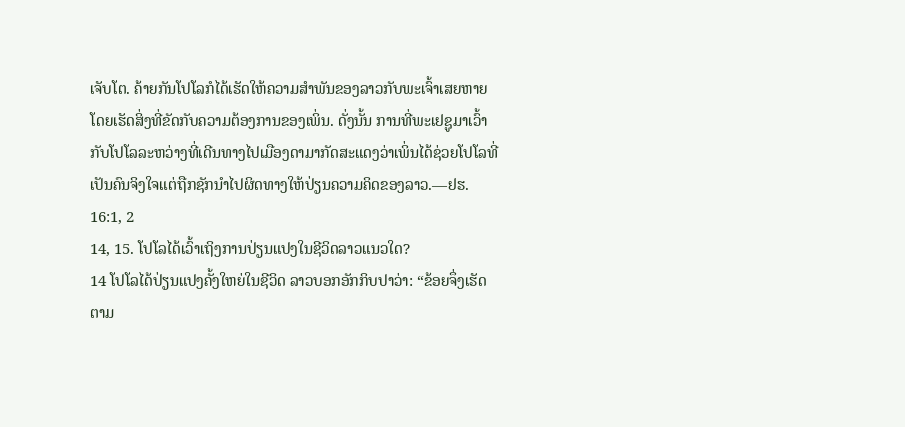ເຈັບໂຕ. ຄ້າຍກັນໂປໂລກໍໄດ້ເຮັດໃຫ້ຄວາມສຳພັນຂອງລາວກັບພະເຈົ້າເສຍຫາຍໂດຍເຮັດສິ່ງທີ່ຂັດກັບຄວາມຕ້ອງການຂອງເພິ່ນ. ດັ່ງນັ້ນ ການທີ່ພະເຢຊູມາເວົ້າກັບໂປໂລລະຫວ່າງທີ່ເດີນທາງໄປເມືອງດາມາກັດສະແດງວ່າເພິ່ນໄດ້ຊ່ວຍໂປໂລທີ່ເປັນຄົນຈິງໃຈແຕ່ຖືກຊັກນຳໄປຜິດທາງໃຫ້ປ່ຽນຄວາມຄິດຂອງລາວ.—ຢຮ. 16:1, 2
14, 15. ໂປໂລໄດ້ເວົ້າເຖິງການປ່ຽນແປງໃນຊີວິດລາວແນວໃດ?
14 ໂປໂລໄດ້ປ່ຽນແປງຄັ້ງໃຫຍ່ໃນຊີວິດ ລາວບອກອັກກິບປາວ່າ: “ຂ້ອຍຈຶ່ງເຮັດຕາມ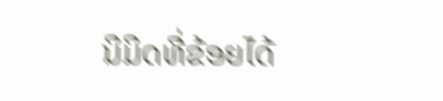ນິມິດທີ່ຂ້ອຍໄດ້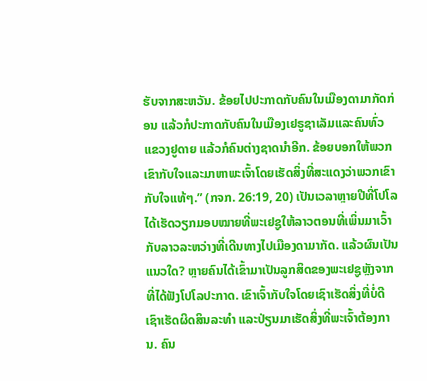ຮັບຈາກສະຫວັນ. ຂ້ອຍໄປປະກາດກັບຄົນໃນເມືອງດາມາກັດກ່ອນ ແລ້ວກໍປະກາດກັບຄົນໃນເມືອງເຢຣູຊາເລັມແລະຄົນທົ່ວແຂວງຢູດາຍ ແລ້ວກໍຄົນຕ່າງຊາດນຳອີກ. ຂ້ອຍບອກໃຫ້ພວກເຂົາກັບໃຈແລະມາຫາພະເຈົ້າໂດຍເຮັດສິ່ງທີ່ສະແດງວ່າພວກເຂົາກັບໃຈແທ້ໆ.” (ກຈກ. 26:19, 20) ເປັນເວລາຫຼາຍປີທີ່ໂປໂລໄດ້ເຮັດວຽກມອບໝາຍທີ່ພະເຢຊູໃຫ້ລາວຕອນທີ່ເພິ່ນມາເວົ້າກັບລາວລະຫວ່າງທີ່ເດີນທາງໄປເມືອງດາມາກັດ. ແລ້ວຜົນເປັນແນວໃດ? ຫຼາຍຄົນໄດ້ເຂົ້າມາເປັນລູກສິດຂອງພະເຢຊູຫຼັງຈາກທີ່ໄດ້ຟັງໂປໂລປະກາດ. ເຂົາເຈົ້າກັບໃຈໂດຍເຊົາເຮັດສິ່ງທີ່ບໍ່ດີ ເຊົາເຮັດຜິດສິນລະທຳ ແລະປ່ຽນມາເຮັດສິ່ງທີ່ພະເຈົ້າຕ້ອງການ. ຄົນ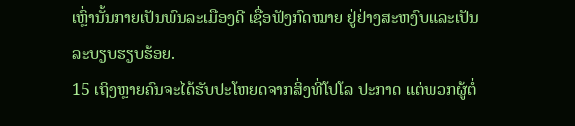ເຫຼົ່ານັ້ນກາຍເປັນພົນລະເມືອງດີ ເຊື່ອຟັງກົດໝາຍ ຢູ່ຢ່າງສະຫງົບແລະເປັນລະບຽບຮຽບຮ້ອຍ.
15 ເຖິງຫຼາຍຄົນຈະໄດ້ຮັບປະໂຫຍດຈາກສິ່ງທີ່ໂປໂລ ປະກາດ ແຕ່ພວກຜູ້ຕໍ່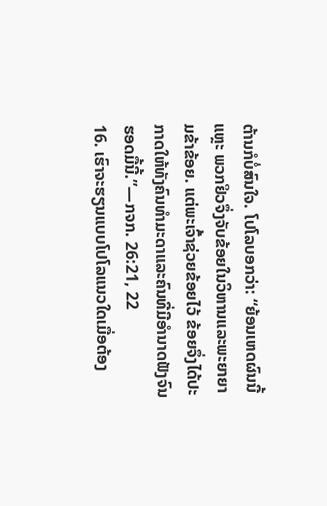ຕ້ານກໍບໍ່ສົນໃຈ. ໂປໂລບອກວ່າ: “ຍ້ອນເຫດຜົນນີ້ແຫຼະ ພວກຢິວຈຶ່ງຈັບຂ້ອຍໃນວິຫານແລະພະຍາຍາມຂ້າຂ້ອຍ. ແຕ່ພະເຈົ້າຊ່ວຍຂ້ອຍໄວ້ ຂ້ອຍຈຶ່ງໄດ້ປະກາດໃຫ້ທັງຄົນທຳມະດາແລະຄົນທີ່ມີອຳນາດຟັງຈົນຮອດມື້ນີ້.”—ກຈກ. 26:21, 22
16. ເຮົາຈະຮຽນແບບໂປໂລແນວໃດເມື່ອຕ້ອງ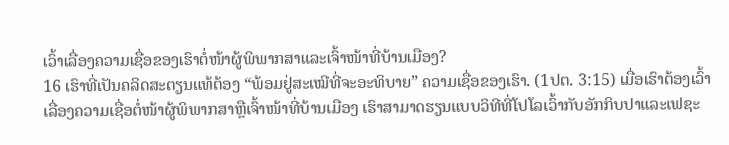ເວົ້າເລື່ອງຄວາມເຊື່ອຂອງເຮົາຕໍ່ໜ້າຜູ້ພິພາກສາແລະເຈົ້າໜ້າທີ່ບ້ານເມືອງ?
16 ເຮົາທີ່ເປັນຄລິດສະຕຽນແທ້ຕ້ອງ “ພ້ອມຢູ່ສະເໝີທີ່ຈະອະທິບາຍ” ຄວາມເຊື່ອຂອງເຮົາ. (1ປຕ. 3:15) ເມື່ອເຮົາຕ້ອງເວົ້າເລື່ອງຄວາມເຊື່ອຕໍ່ໜ້າຜູ້ພິພາກສາຫຼືເຈົ້າໜ້າທີ່ບ້ານເມືອງ ເຮົາສາມາດຮຽນແບບວິທີທີ່ໂປໂລເວົ້າກັບອັກກິບປາແລະເຟຊະ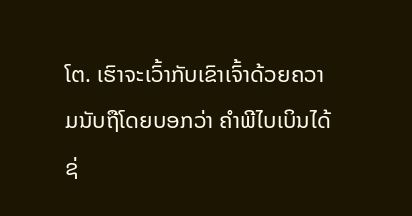ໂຕ. ເຮົາຈະເວົ້າກັບເຂົາເຈົ້າດ້ວຍຄວາມນັບຖືໂດຍບອກວ່າ ຄຳພີໄບເບິນໄດ້ຊ່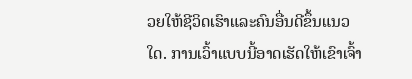ວຍໃຫ້ຊີວິດເຮົາແລະຄົນອື່ນດີຂຶ້ນແນວໃດ. ການເວົ້າແບບນີ້ອາດເຮັດໃຫ້ເຂົາເຈົ້າ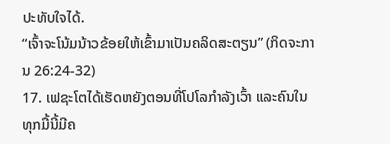ປະທັບໃຈໄດ້.
“ເຈົ້າຈະໂນ້ມນ້າວຂ້ອຍໃຫ້ເຂົ້າມາເປັນຄລິດສະຕຽນ” (ກິດຈະການ 26:24-32)
17. ເຟຊະໂຕໄດ້ເຮັດຫຍັງຕອນທີ່ໂປໂລກຳລັງເວົ້າ ແລະຄົນໃນທຸກມື້ນີ້ມີຄ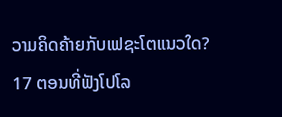ວາມຄິດຄ້າຍກັບເຟຊະໂຕແນວໃດ?
17 ຕອນທີ່ຟັງໂປໂລ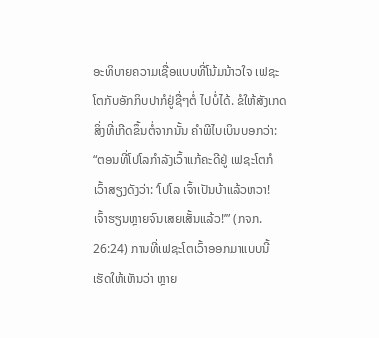ອະທິບາຍຄວາມເຊື່ອແບບທີ່ໂນ້ມນ້າວໃຈ ເຟຊະໂຕກັບອັກກິບປາກໍຢູ່ຊື່ໆຕໍ່ ໄປບໍ່ໄດ້. ຂໍໃຫ້ສັງເກດສິ່ງທີ່ເກີດຂຶ້ນຕໍ່ຈາກນັ້ນ ຄຳພີໄບເບິນບອກວ່າ: “ຕອນທີ່ໂປໂລກຳລັງເວົ້າແກ້ຄະດີຢູ່ ເຟຊະໂຕກໍເວົ້າສຽງດັງວ່າ: ‘ໂປໂລ ເຈົ້າເປັນບ້າແລ້ວຫວາ! ເຈົ້າຮຽນຫຼາຍຈົນເສຍເສັ້ນແລ້ວ!’” (ກຈກ. 26:24) ການທີ່ເຟຊະໂຕເວົ້າອອກມາແບບນີ້ເຮັດໃຫ້ເຫັນວ່າ ຫຼາຍ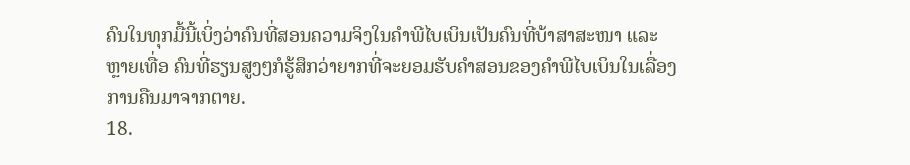ຄົນໃນທຸກມື້ນີ້ເບິ່ງວ່າຄົນທີ່ສອນຄວາມຈິງໃນຄຳພີໄບເບິນເປັນຄົນທີ່ບ້າສາສະໜາ ແລະຫຼາຍເທື່ອ ຄົນທີ່ຮຽນສູງໆກໍຮູ້ສຶກວ່າຍາກທີ່ຈະຍອມຮັບຄຳສອນຂອງຄຳພີໄບເບິນໃນເລື່ອງການຄືນມາຈາກຕາຍ.
18.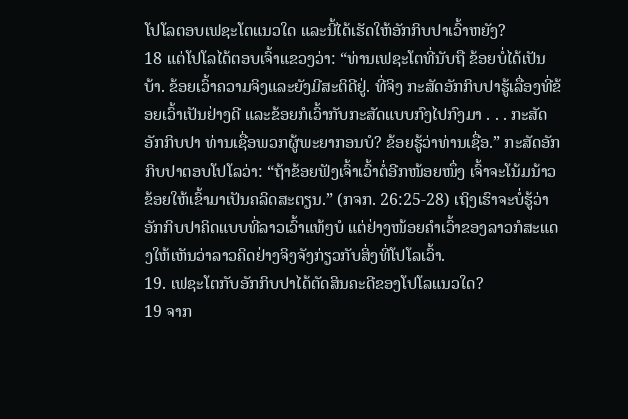ໂປໂລຕອບເຟຊະໂຕແນວໃດ ແລະນີ້ໄດ້ເຮັດໃຫ້ອັກກິບປາເວົ້າຫຍັງ?
18 ແຕ່ໂປໂລໄດ້ຕອບເຈົ້າແຂວງວ່າ: “ທ່ານເຟຊະໂຕທີ່ນັບຖື ຂ້ອຍບໍ່ໄດ້ເປັນບ້າ. ຂ້ອຍເວົ້າຄວາມຈິງແລະຍັງມີສະຕິດີຢູ່. ທີ່ຈິງ ກະສັດອັກກິບປາຮູ້ເລື່ອງທີ່ຂ້ອຍເວົ້າເປັນຢ່າງດີ ແລະຂ້ອຍກໍເວົ້າກັບກະສັດແບບກົງໄປກົງມາ . . . ກະສັດອັກກິບປາ ທ່ານເຊື່ອພວກຜູ້ພະຍາກອນບໍ? ຂ້ອຍຮູ້ວ່າທ່ານເຊື່ອ.” ກະສັດອັກກິບປາຕອບໂປໂລວ່າ: “ຖ້າຂ້ອຍຟັງເຈົ້າເວົ້າຕໍ່ອີກໜ້ອຍໜຶ່ງ ເຈົ້າຈະໂນ້ມນ້າວຂ້ອຍໃຫ້ເຂົ້າມາເປັນຄລິດສະຕຽນ.” (ກຈກ. 26:25-28) ເຖິງເຮົາຈະບໍ່ຮູ້ວ່າອັກກິບປາຄິດແບບທີ່ລາວເວົ້າແທ້ໆບໍ ແຕ່ຢ່າງໜ້ອຍຄຳເວົ້າຂອງລາວກໍສະແດງໃຫ້ເຫັນວ່າລາວຄິດຢ່າງຈິງຈັງກ່ຽວກັບສິ່ງທີ່ໂປໂລເວົ້າ.
19. ເຟຊະໂຕກັບອັກກິບປາໄດ້ຕັດສິນຄະດີຂອງໂປໂລແນວໃດ?
19 ຈາກ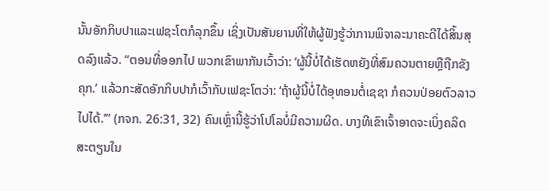ນັ້ນອັກກິບປາແລະເຟຊະໂຕກໍລຸກຂຶ້ນ ເຊິ່ງເປັນສັນຍານທີ່ໃຫ້ຜູ້ຟັງຮູ້ວ່າການພິຈາລະນາຄະດີໄດ້ສິ້ນສຸດລົງແລ້ວ. “ຕອນທີ່ອອກໄປ ພວກເຂົາພາກັນເວົ້າວ່າ: ‘ຜູ້ນີ້ບໍ່ໄດ້ເຮັດຫຍັງທີ່ສົມຄວນຕາຍຫຼືຖືກຂັງຄຸກ.’ ແລ້ວກະສັດອັກກິບປາກໍເວົ້າກັບເຟຊະໂຕວ່າ: ‘ຖ້າຜູ້ນີ້ບໍ່ໄດ້ອຸທອນຕໍ່ເຊຊາ ກໍຄວນປ່ອຍຕົວລາວໄປໄດ້.’” (ກຈກ. 26:31, 32) ຄົນເຫຼົ່ານີ້ຮູ້ວ່າໂປໂລບໍ່ມີຄວາມຜິດ. ບາງທີເຂົາເຈົ້າອາດຈະເບິ່ງຄລິດສະຕຽນໃນ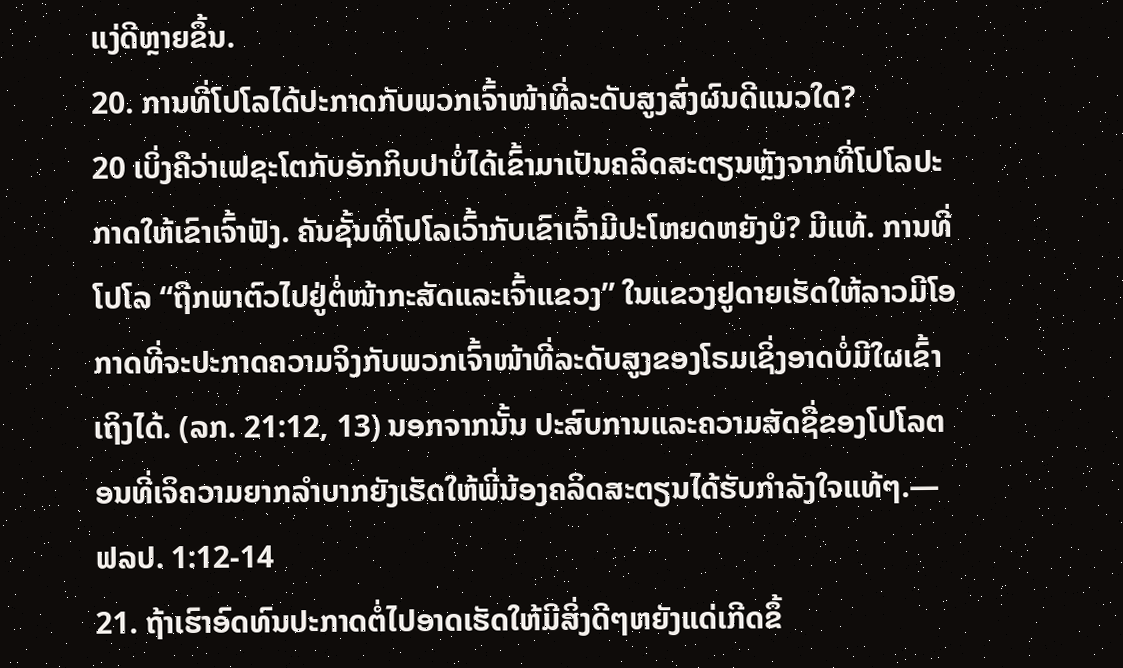ແງ່ດີຫຼາຍຂຶ້ນ.
20. ການທີ່ໂປໂລໄດ້ປະກາດກັບພວກເຈົ້າໜ້າທີ່ລະດັບສູງສົ່ງຜົນດີແນວໃດ?
20 ເບິ່ງຄືວ່າເຟຊະໂຕກັບອັກກິບປາບໍ່ໄດ້ເຂົ້າມາເປັນຄລິດສະຕຽນຫຼັງຈາກທີ່ໂປໂລປະກາດໃຫ້ເຂົາເຈົ້າຟັງ. ຄັນຊັ້ນທີ່ໂປໂລເວົ້າກັບເຂົາເຈົ້າມີປະໂຫຍດຫຍັງບໍ? ມີແທ້. ການທີ່ໂປໂລ “ຖືກພາຕົວໄປຢູ່ຕໍ່ໜ້າກະສັດແລະເຈົ້າແຂວງ” ໃນແຂວງຢູດາຍເຮັດໃຫ້ລາວມີໂອກາດທີ່ຈະປະກາດຄວາມຈິງກັບພວກເຈົ້າໜ້າທີ່ລະດັບສູງຂອງໂຣມເຊິ່ງອາດບໍ່ມີໃຜເຂົ້າເຖິງໄດ້. (ລກ. 21:12, 13) ນອກຈາກນັ້ນ ປະສົບການແລະຄວາມສັດຊື່ຂອງໂປໂລຕອນທີ່ເຈິຄວາມຍາກລຳບາກຍັງເຮັດໃຫ້ພີ່ນ້ອງຄລິດສະຕຽນໄດ້ຮັບກຳລັງໃຈແທ້ໆ.—ຟລປ. 1:12-14
21. ຖ້າເຮົາອົດທົນປະກາດຕໍ່ໄປອາດເຮັດໃຫ້ມີສິ່ງດີໆຫຍັງແດ່ເກີດຂຶ້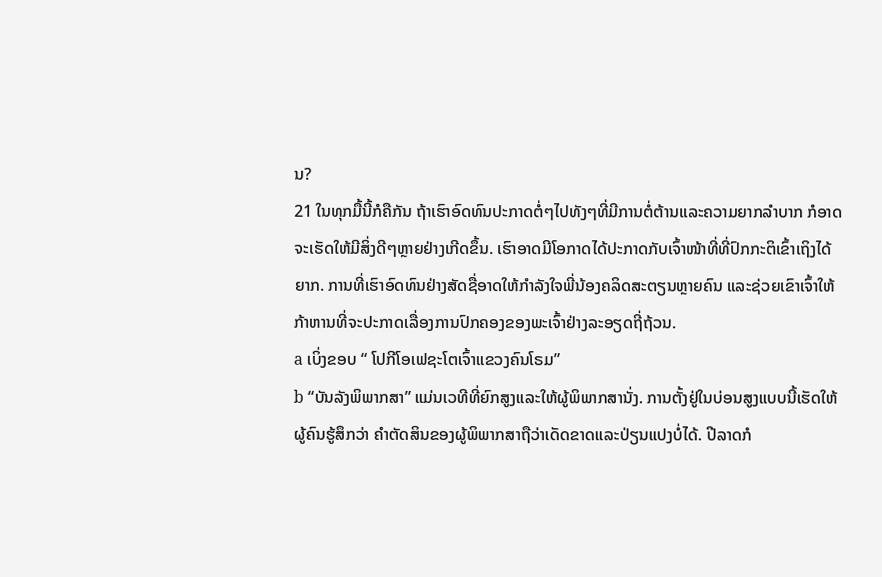ນ?
21 ໃນທຸກມື້ນີ້ກໍຄືກັນ ຖ້າເຮົາອົດທົນປະກາດຕໍ່ໆໄປທັງໆທີ່ມີການຕໍ່ຕ້ານແລະຄວາມຍາກລຳບາກ ກໍອາດຈະເຮັດໃຫ້ມີສິ່ງດີໆຫຼາຍຢ່າງເກີດຂຶ້ນ. ເຮົາອາດມີໂອກາດໄດ້ປະກາດກັບເຈົ້າໜ້າທີ່ທີ່ປົກກະຕິເຂົ້າເຖິງໄດ້ຍາກ. ການທີ່ເຮົາອົດທົນຢ່າງສັດຊື່ອາດໃຫ້ກຳລັງໃຈພີ່ນ້ອງຄລິດສະຕຽນຫຼາຍຄົນ ແລະຊ່ວຍເຂົາເຈົ້າໃຫ້ກ້າຫານທີ່ຈະປະກາດເລື່ອງການປົກຄອງຂອງພະເຈົ້າຢ່າງລະອຽດຖີ່ຖ້ວນ.
a ເບິ່ງຂອບ “ ໂປກີໂອເຟຊະໂຕເຈົ້າແຂວງຄົນໂຣມ”
b “ບັນລັງພິພາກສາ” ແມ່ນເວທີທີ່ຍົກສູງແລະໃຫ້ຜູ້ພິພາກສານັ່ງ. ການຕັ້ງຢູ່ໃນບ່ອນສູງແບບນີ້ເຮັດໃຫ້ຜູ້ຄົນຮູ້ສຶກວ່າ ຄຳຕັດສິນຂອງຜູ້ພິພາກສາຖືວ່າເດັດຂາດແລະປ່ຽນແປງບໍ່ໄດ້. ປີລາດກໍ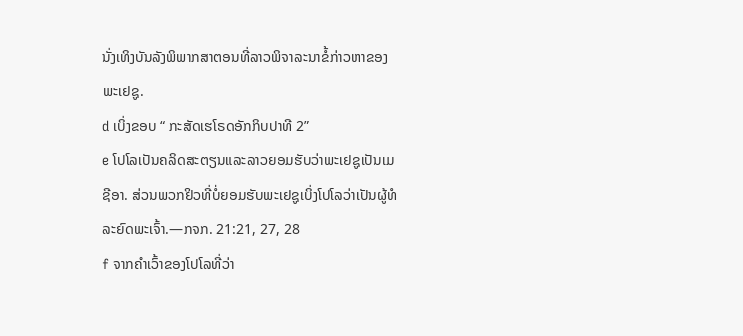ນັ່ງເທິງບັນລັງພິພາກສາຕອນທີ່ລາວພິຈາລະນາຂໍ້ກ່າວຫາຂອງພະເຢຊູ.
d ເບິ່ງຂອບ “ ກະສັດເຮໂຣດອັກກິບປາທີ 2”
e ໂປໂລເປັນຄລິດສະຕຽນແລະລາວຍອມຮັບວ່າພະເຢຊູເປັນເມຊີອາ. ສ່ວນພວກຢິວທີ່ບໍ່ຍອມຮັບພະເຢຊູເບິ່ງໂປໂລວ່າເປັນຜູ້ທໍລະຍົດພະເຈົ້າ.—ກຈກ. 21:21, 27, 28
f ຈາກຄຳເວົ້າຂອງໂປໂລທີ່ວ່າ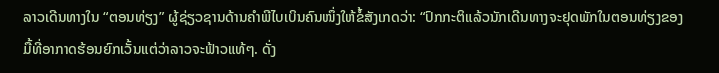ລາວເດີນທາງໃນ “ຕອນທ່ຽງ” ຜູ້ຊ່ຽວຊານດ້ານຄຳພີໄບເບິນຄົນໜຶ່ງໃຫ້ຂໍ້ສັງເກດວ່າ: “ປົກກະຕິແລ້ວນັກເດີນທາງຈະຢຸດພັກໃນຕອນທ່ຽງຂອງມື້ທີ່ອາກາດຮ້ອນຍົກເວັ້ນແຕ່ວ່າລາວຈະຟ້າວແທ້ໆ. ດັ່ງ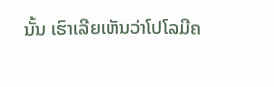ນັ້ນ ເຮົາເລີຍເຫັນວ່າໂປໂລມີຄ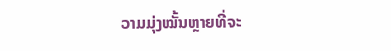ວາມມຸ່ງໝັ້ນຫຼາຍທີ່ຈະ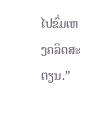ໄປຂົ່ມເຫງຄລິດສະຕຽນ.”